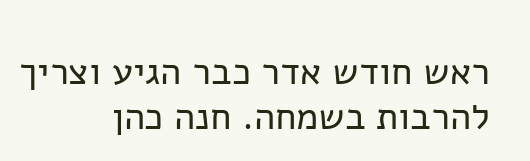ראש חודש אדר כבר הגיע וצריך להרבות בשמחה. חנה כהן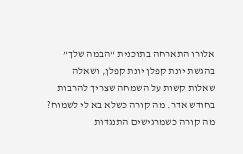אלורו התארחה בתוכנית “הבמה שלך” בהגשת יונת קפלן יונת קפלן, ושאלה שאלות קשות על השמחה שצריך להרבות בחודש אדר. מה קורה כשלא בא לי לשמוח? מה קורה כשמרגישים התנגדות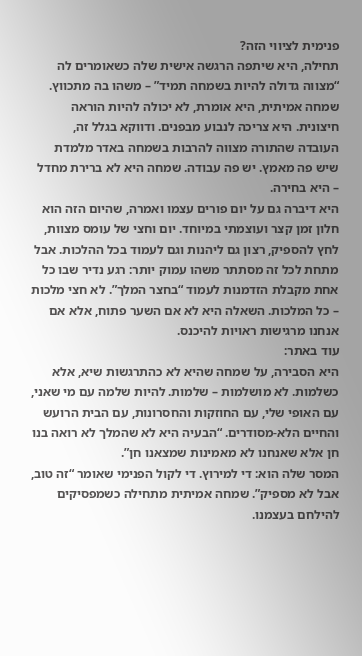פנימית לציווי הזה?
תחילה, היא שיתפה הרגשה אישית שלה כשאומרים לה “מצווה גדולה להיות בשמחה תמיד” – משהו בה מתכווץ. שמחה אמיתית, היא אומרת, לא יכולה להיות הוראה חיצונית. היא צריכה לנבוע מבפנים. ודווקא בגלל זה, העובדה שהתורה מצווה להרבות בשמחה באדר מלמדת שיש פה מאמץ. יש פה עבודה. שמחה היא לא ברירת מחדל – היא בחירה.
היא דיברה גם על יום פורים עצמו ואמרה, שהיום הזה הוא חלון זמן קצר ועוצמתי במיוחד. יום וחצי של עומס מצוות, לחץ להספיק, רצון גם ליהנות וגם לעמוד בכל ההלכות. אבל מתחת לכל זה מסתתר משהו עמוק יותר: רגע נדיר שבו כל אחת מקבלת הזדמנות לעמוד “בחצר המלך”. לא חצי מלכות – כל המלכות. השאלה היא לא אם השער פתוח, אלא אם אנחנו מרגישות ראויות להיכנס.
עוד באתר:
היא הסבירה, על שמחה שהיא לא כהתרגשות שיא, אלא כשלמות. לא מושלמות – שלמות. להיות שלמה עם מי שאני, עם האופי שלי, עם החוזקות והחסרונות, עם הבית הרועש והחיים הלא-מסודרים. “הבעיה היא לא שהמלך לא רואה בנו חן אלא שאנחנו לא מאמינות שמצאנו חן”.
המסר שלה הוא: די למירוץ. די לקול הפנימי שאומר “זה טוב, אבל לא מספיק”. שמחה אמיתית מתחילה כשמפסיקים להילחם בעצמנו.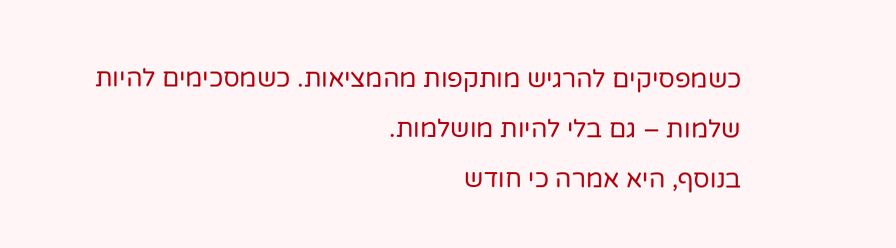כשמפסיקים להרגיש מותקפות מהמציאות. כשמסכימים להיות שלמות – גם בלי להיות מושלמות.
בנוסף, היא אמרה כי חודש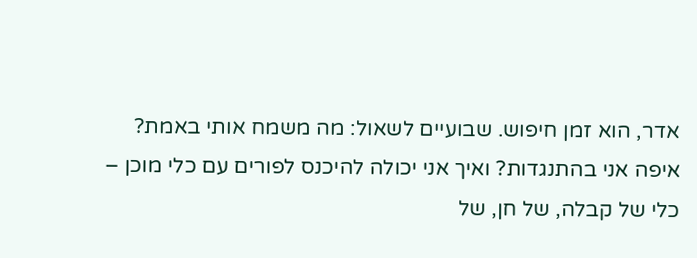אדר, הוא זמן חיפוש. שבועיים לשאול: מה משמח אותי באמת? איפה אני בהתנגדות? ואיך אני יכולה להיכנס לפורים עם כלי מוכן – כלי של קבלה, של חן, של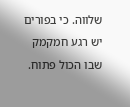שלווה. כי בפורים יש רגע חמקמק שבו הכול פתוח.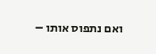ואם נתפוס אותו –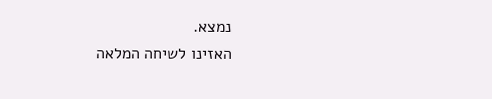נמצא.
האזינו לשיחה המלאה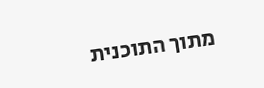מתוך התוכנית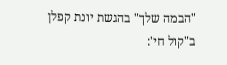"הבמה שלך" בהגשת יונת קפלן ב"קול חי':